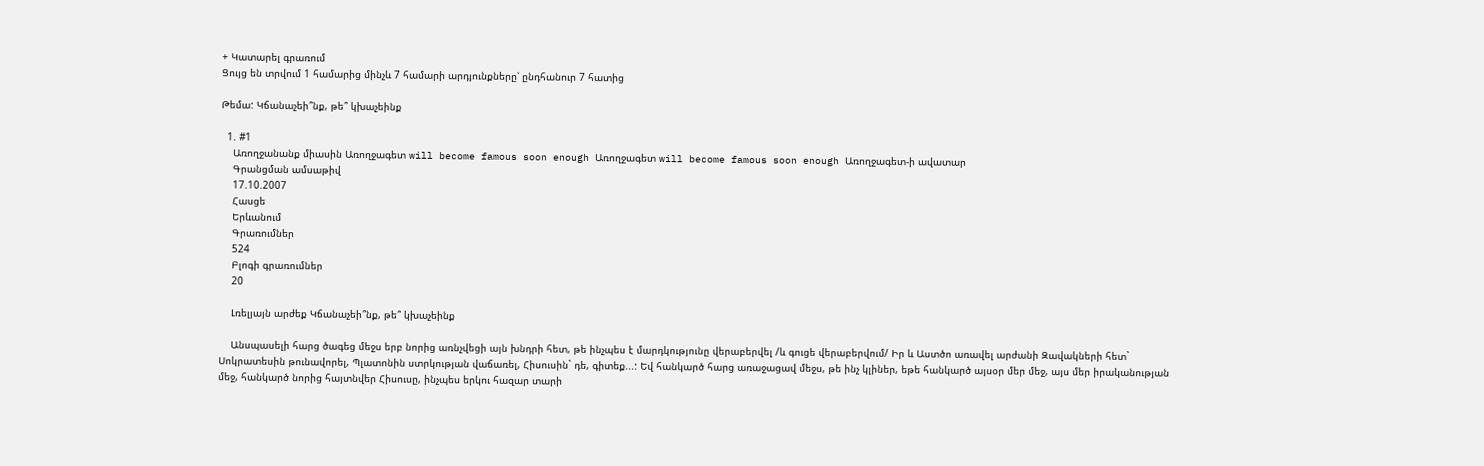+ Կատարել գրառում
Ցույց են տրվում 1 համարից մինչև 7 համարի արդյունքները՝ ընդհանուր 7 հատից

Թեմա: Կճանաչեի՞նք, թե՞ կխաչեինք

  1. #1
    Առողջանանք միասին Առողջագետ will become famous soon enough Առողջագետ will become famous soon enough Առողջագետ-ի ավատար
    Գրանցման ամսաթիվ
    17.10.2007
    Հասցե
    Երևանում
    Գրառումներ
    524
    Բլոգի գրառումներ
    20

    Լռելյայն արժեք Կճանաչեի՞նք, թե՞ կխաչեինք

    Անսպասելի հարց ծագեց մեջս երբ նորից առնչվեցի այն խնդրի հետ, թե ինչպես է մարդկությունը վերաբերվել /և գուցե վերաբերվում/ Իր և Աստծո առավել արժանի Զավակների հետ` Սոկրատեսին թունավորել, Պլատոնին ստրկության վաճառել, Հիսուսին` դե, գիտեք...: Եվ հանկարծ հարց առաջացավ մեջս, թե ինչ կլիներ, եթե հանկարծ այսօր մեր մեջ, այս մեր իրականության մեջ, հանկարծ նորից հայտնվեր Հիսուսը, ինչպես երկու հազար տարի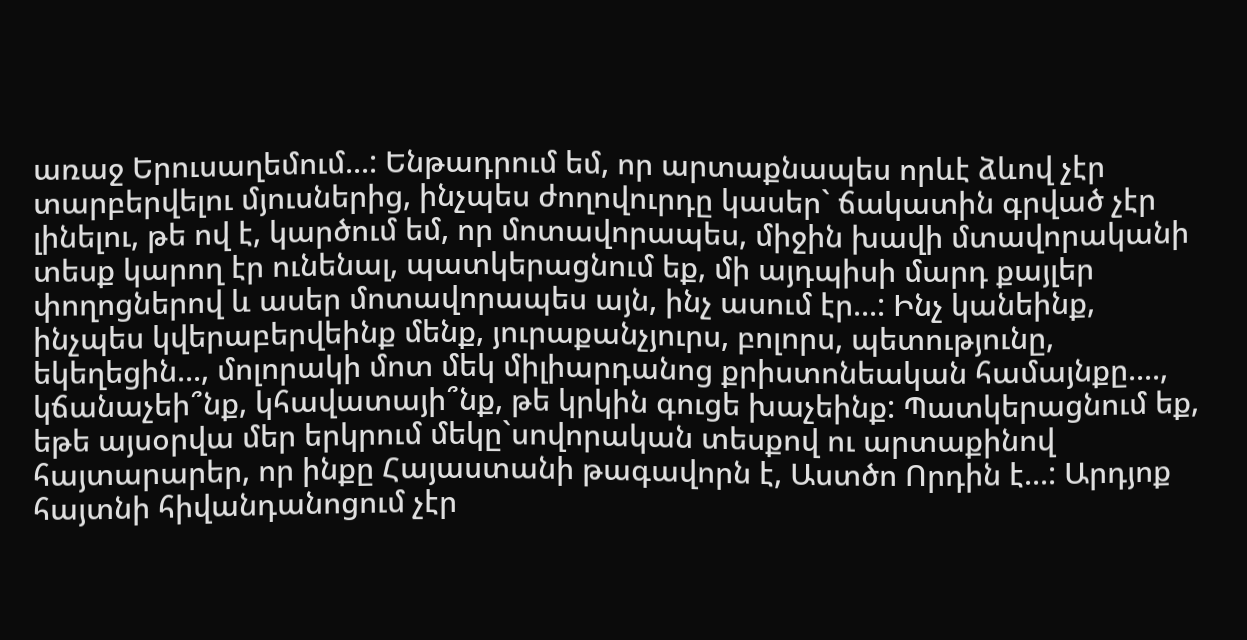առաջ Երուսաղեմում...: Ենթադրում եմ, որ արտաքնապես որևէ ձևով չէր տարբերվելու մյուսներից, ինչպես ժողովուրդը կասեր` ճակատին գրված չէր լինելու, թե ով է, կարծում եմ, որ մոտավորապես, միջին խավի մտավորականի տեսք կարող էր ունենալ, պատկերացնում եք, մի այդպիսի մարդ քայլեր փողոցներով և ասեր մոտավորապես այն, ինչ ասում էր...: Ինչ կանեինք, ինչպես կվերաբերվեինք մենք, յուրաքանչյուրս, բոլորս, պետությունը, եկեղեցին..., մոլորակի մոտ մեկ միլիարդանոց քրիստոնեական համայնքը...., կճանաչեի՞նք, կհավատայի՞նք, թե կրկին գուցե խաչեինք: Պատկերացնում եք, եթե այսօրվա մեր երկրում մեկը`սովորական տեսքով ու արտաքինով հայտարարեր, որ ինքը Հայաստանի թագավորն է, Աստծո Որդին է...: Արդյոք հայտնի հիվանդանոցում չէր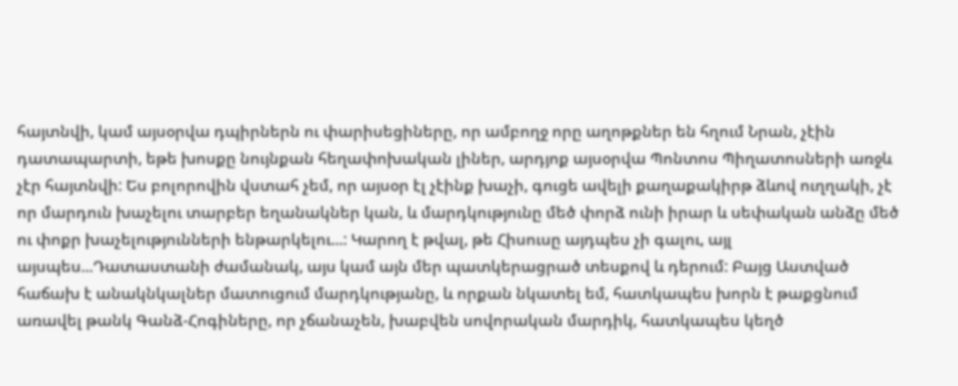հայտնվի, կամ այսօրվա դպիրներն ու փարիսեցիները, որ ամբողջ որը աղոթքներ են հղում Նրան, չէին դատապարտի, եթե խոսքը նույնքան հեղափոխական լիներ, արդյոք այսօրվա Պոնտոս Պիղատոսների առջև չէր հայտնվի: Ես բոլորովին վստահ չեմ, որ այսօր էլ չէինք խաչի, գուցե ավելի քաղաքակիրթ ձևով ուղղակի, չէ որ մարդուն խաչելու տարբեր եղանակներ կան, և մարդկությունը մեծ փորձ ունի իրար և սեփական անձը մեծ ու փոքր խաչելությունների ենթարկելու...: Կարող է թվալ, թե Հիսուսը այդպես չի գալու, այլ այսպես...Դատաստանի ժամանակ, այս կամ այն մեր պատկերացրած տեսքով և դերում: Բայց Աստված հաճախ է անակնկալներ մատուցում մարդկությանը, և որքան նկատել եմ, հատկապես խորն է թաքցնում առավել թանկ Գանձ-Հոգիները, որ չճանաչեն, խաբվեն սովորական մարդիկ, հատկապես կեղծ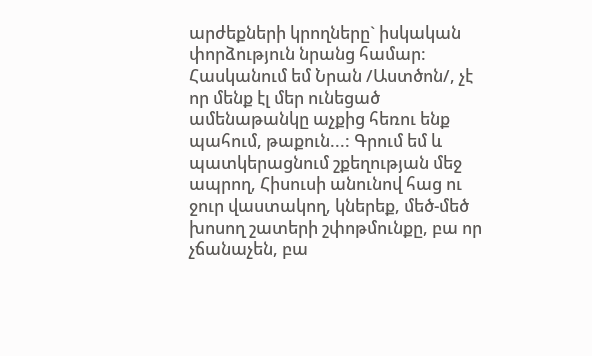արժեքների կրողները` իսկական փորձություն նրանց համար: Հասկանում եմ Նրան /Աստծոն/, չէ որ մենք էլ մեր ունեցած ամենաթանկը աչքից հեռու ենք պահում, թաքուն...: Գրում եմ և պատկերացնում շքեղության մեջ ապրող, Հիսուսի անունով հաց ու ջուր վաստակող, կներեք, մեծ-մեծ խոսող շատերի շփոթմունքը, բա որ չճանաչեն, բա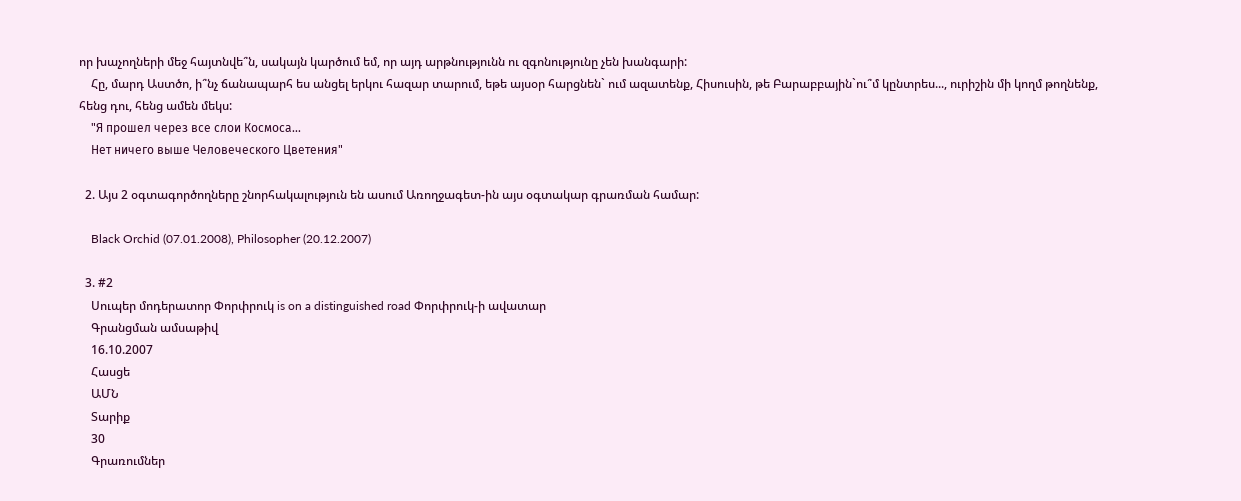որ խաչողների մեջ հայտնվե՞ն, սակայն կարծում եմ, որ այդ արթնությունն ու զգոնությունը չեն խանգարի:
    Հը, մարդ Աստծո, ի՞նչ ճանապարհ ես անցել երկու հազար տարում, եթե այսօր հարցնեն` ում ազատենք, Հիսուսին, թե Բարաբբային`ու՞մ կընտրես..., ուրիշին մի կողմ թողնենք, հենց դու, հենց ամեն մեկս:
    "Я прошел через все слои Космоса...
    Нет ничего выше Человеческого Цветения"

  2. Այս 2 օգտագործողները շնորհակալություն են ասում Առողջագետ-ին այս օգտակար գրառման համար:

    Black Orchid (07.01.2008), Philosopher (20.12.2007)

  3. #2
    Սուպեր մոդերատոր Փորփրուկ is on a distinguished road Փորփրուկ-ի ավատար
    Գրանցման ամսաթիվ
    16.10.2007
    Հասցե
    ԱՄՆ
    Տարիք
    30
    Գրառումներ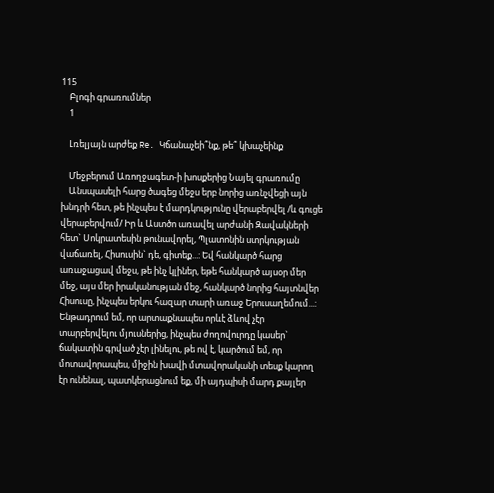115
    Բլոգի գրառումներ
    1

    Լռելյայն արժեք Re. Կճանաչեի՞նք, թե՞ կխաչեինք

    Մեջբերում Առողջագետ-ի խոսքերից Նայել գրառումը
    Անսպասելի հարց ծագեց մեջս երբ նորից առնչվեցի այն խնդրի հետ, թե ինչպես է մարդկությունը վերաբերվել /և գուցե վերաբերվում/ Իր և Աստծո առավել արժանի Զավակների հետ` Սոկրատեսին թունավորել, Պլատոնին ստրկության վաճառել, Հիսուսին` դե, գիտեք...: Եվ հանկարծ հարց առաջացավ մեջս, թե ինչ կլիներ, եթե հանկարծ այսօր մեր մեջ, այս մեր իրականության մեջ, հանկարծ նորից հայտնվեր Հիսուսը, ինչպես երկու հազար տարի առաջ Երուսաղեմում...: Ենթադրում եմ, որ արտաքնապես որևէ ձևով չէր տարբերվելու մյուսներից, ինչպես ժողովուրդը կասեր` ճակատին գրված չէր լինելու, թե ով է, կարծում եմ, որ մոտավորապես, միջին խավի մտավորականի տեսք կարող էր ունենալ, պատկերացնում եք, մի այդպիսի մարդ քայլեր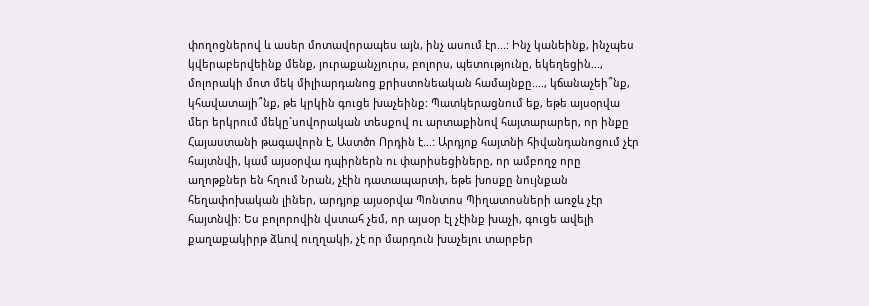փողոցներով և ասեր մոտավորապես այն, ինչ ասում էր...: Ինչ կանեինք, ինչպես կվերաբերվեինք մենք, յուրաքանչյուրս, բոլորս, պետությունը, եկեղեցին..., մոլորակի մոտ մեկ միլիարդանոց քրիստոնեական համայնքը...., կճանաչեի՞նք, կհավատայի՞նք, թե կրկին գուցե խաչեինք: Պատկերացնում եք, եթե այսօրվա մեր երկրում մեկը`սովորական տեսքով ու արտաքինով հայտարարեր, որ ինքը Հայաստանի թագավորն է, Աստծո Որդին է...: Արդյոք հայտնի հիվանդանոցում չէր հայտնվի, կամ այսօրվա դպիրներն ու փարիսեցիները, որ ամբողջ որը աղոթքներ են հղում Նրան, չէին դատապարտի, եթե խոսքը նույնքան հեղափոխական լիներ, արդյոք այսօրվա Պոնտոս Պիղատոսների առջև չէր հայտնվի: Ես բոլորովին վստահ չեմ, որ այսօր էլ չէինք խաչի, գուցե ավելի քաղաքակիրթ ձևով ուղղակի, չէ որ մարդուն խաչելու տարբեր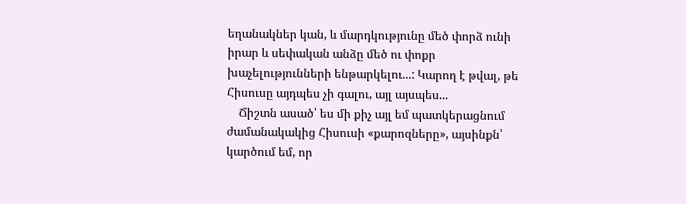եղանակներ կան, և մարդկությունը մեծ փորձ ունի իրար և սեփական անձը մեծ ու փոքր խաչելությունների ենթարկելու...: Կարող է թվալ, թե Հիսուսը այդպես չի գալու, այլ այսպես...
    Ճիշտն ասած՝ ես մի քիչ այլ եմ պատկերացնում ժամանակակից Հիսուսի «քարոզները», այսինքն՝ կարծում եմ, որ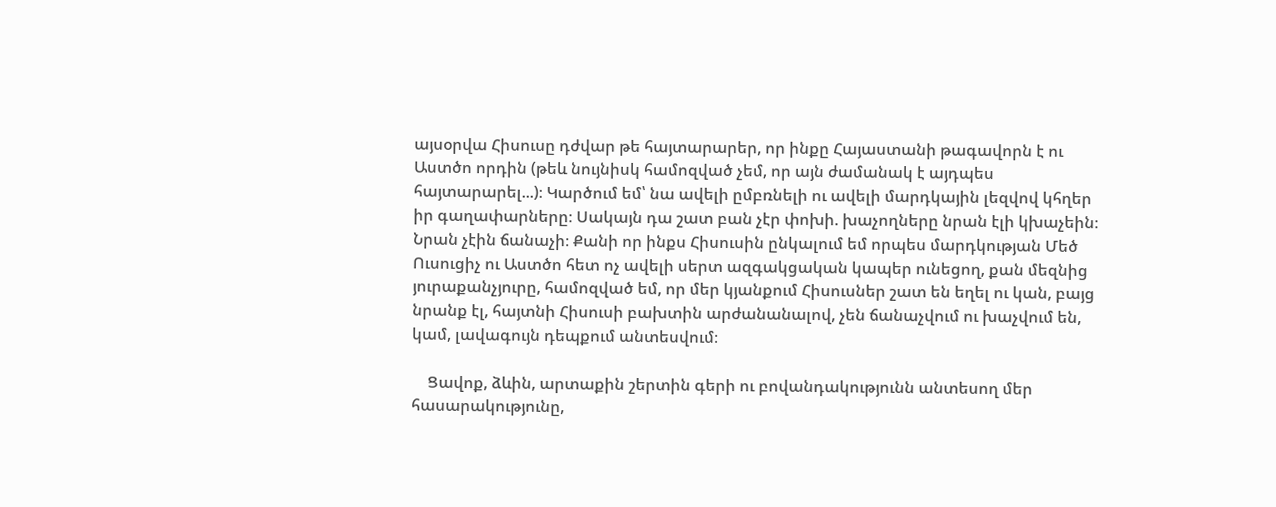այսօրվա Հիսուսը դժվար թե հայտարարեր, որ ինքը Հայաստանի թագավորն է ու Աստծո որդին (թեև նույնիսկ համոզված չեմ, որ այն ժամանակ է այդպես հայտարարել...)։ Կարծում եմ՝ նա ավելի ըմբռնելի ու ավելի մարդկային լեզվով կհղեր իր գաղափարները։ Սակայն դա շատ բան չէր փոխի. խաչողները նրան էլի կխաչեին։ Նրան չէին ճանաչի։ Քանի որ ինքս Հիսուսին ընկալում եմ որպես մարդկության Մեծ Ուսուցիչ ու Աստծո հետ ոչ ավելի սերտ ազգակցական կապեր ունեցող, քան մեզնից յուրաքանչյուրը, համոզված եմ, որ մեր կյանքում Հիսուսներ շատ են եղել ու կան, բայց նրանք էլ, հայտնի Հիսուսի բախտին արժանանալով, չեն ճանաչվում ու խաչվում են, կամ, լավագույն դեպքում անտեսվում։

    Ցավոք, ձևին, արտաքին շերտին գերի ու բովանդակությունն անտեսող մեր հասարակությունը,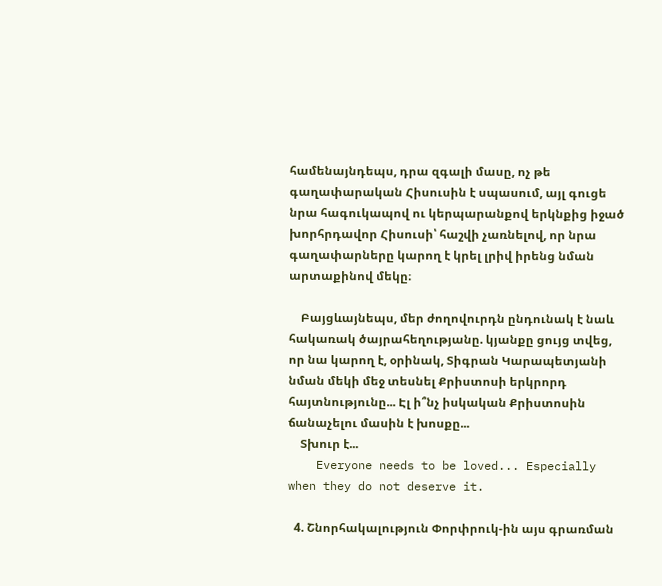համենայնդեպս, դրա զգալի մասը, ոչ թե գաղափարական Հիսուսին է սպասում, այլ գուցե նրա հագուկապով ու կերպարանքով երկնքից իջած խորհրդավոր Հիսուսի՝ հաշվի չառնելով, որ նրա գաղափարները կարող է կրել լրիվ իրենց նման արտաքինով մեկը։

    Բայցևայնեպս, մեր ժողովուրդն ընդունակ է նաև հակառակ ծայրահեղությանը. կյանքը ցույց տվեց, որ նա կարող է, օրինակ, Տիգրան Կարապետյանի նման մեկի մեջ տեսնել Քրիստոսի երկրորդ հայտնությունը... Էլ ի՞նչ իսկական Քրիստոսին ճանաչելու մասին է խոսքը...
    Տխուր է...
    Everyone needs to be loved... Especially when they do not deserve it.

  4. Շնորհակալություն Փորփրուկ-ին այս գրառման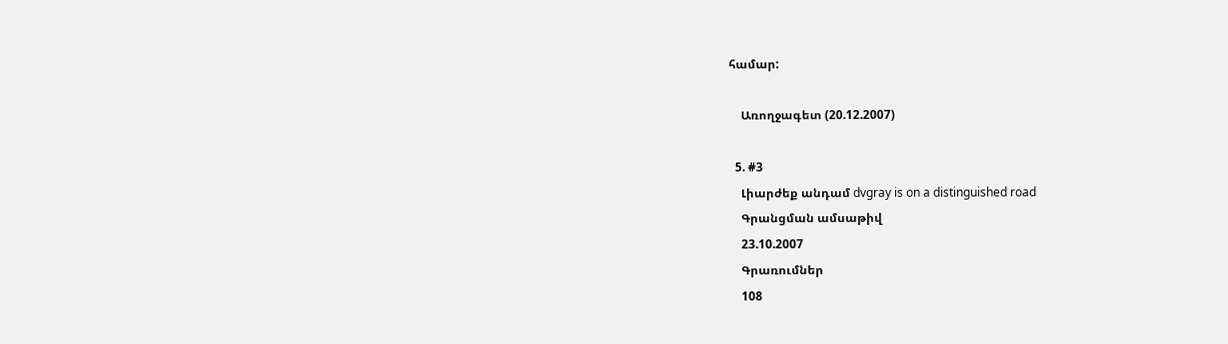համար:

    Առողջագետ (20.12.2007)

  5. #3
    Լիարժեք անդամ dvgray is on a distinguished road
    Գրանցման ամսաթիվ
    23.10.2007
    Գրառումներ
    108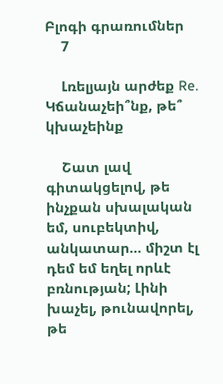Բլոգի գրառումներ
    7

    Լռելյայն արժեք Re. Կճանաչեի՞նք, թե՞ կխաչեինք

    Շատ լավ գիտակցելով, թե ինչքան սխալական եմ, սուբեկտիվ, անկատար... միշտ էլ դեմ եմ եղել որևէ բռնության; Լինի խաչել, թունավորել, թե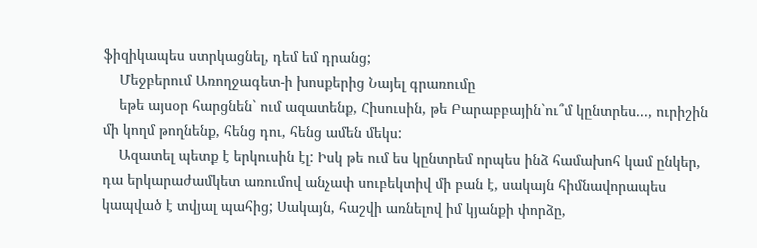ֆիզիկապես ստրկացնել, դեմ եմ դրանց;
    Մեջբերում Առողջագետ-ի խոսքերից Նայել գրառումը
    եթե այսօր հարցնեն` ում ազատենք, Հիսուսին, թե Բարաբբային`ու՞մ կընտրես..., ուրիշին մի կողմ թողնենք, հենց դու, հենց ամեն մեկս:
    Ազատել պետք է երկուսին էլ: Իսկ թե ում ես կընտրեմ որպես ինձ համախոհ կամ ընկեր, դա երկարաժամկետ առումով անչափ սուբեկտիվ մի բան է, սակայն հիմնավորապես կապված է տվյալ պահից; Սակայն, հաշվի առնելով իմ կյանքի փորձը,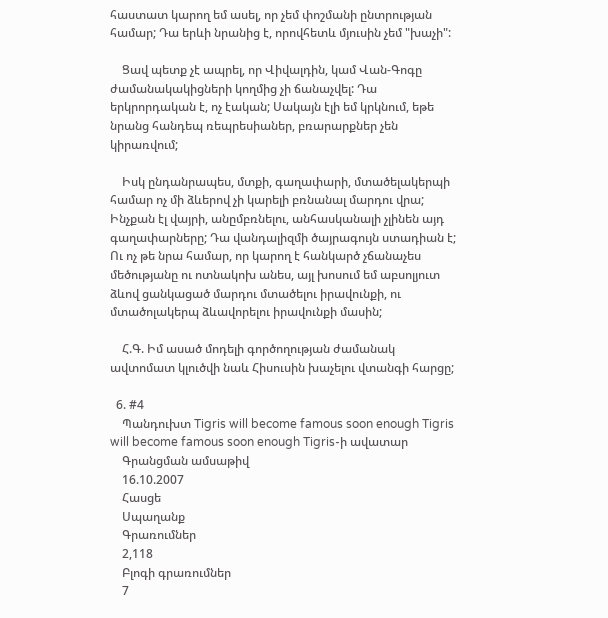հաստատ կարող եմ ասել, որ չեմ փոշմանի ընտրության համար; Դա երևի նրանից է, որովհետև մյուսին չեմ "խաչի":

    Ցավ պետք չէ ապրել, որ Վիվալդին, կամ Վան-Գոգը ժամանակակիցների կողմից չի ճանաչվել: Դա երկրորդական է, ոչ էական; Սակայն էլի եմ կրկնում, եթե նրանց հանդեպ ռեպրեսիաներ, բռարարքներ չեն կիրառվում;

    Իսկ ընդանրապես, մտքի, գաղափարի, մտածելակերպի համար ոչ մի ձևերով չի կարելի բռնանալ մարդու վրա; Ինչքան էլ վայրի, անըմբռնելու, անհասկանալի չլինեն այդ գաղափարները; Դա վանդալիզմի ծայրագույն ստադիան է; Ու ոչ թե նրա համար, որ կարող է հանկարծ չճանաչես մեծությանը ու ոտնակոխ անես, այլ խոսում եմ աբսոլյուտ ձևով ցանկացած մարդու մտածելու իրավունքի, ու մտածոլակերպ ձևավորելու իրավունքի մասին;

    Հ.Գ. Իմ ասած մոդելի գործողության ժամանակ ավտոմատ կլուծվի նաև Հիսուսին խաչելու վտանգի հարցը;

  6. #4
    Պանդուխտ Tigris will become famous soon enough Tigris will become famous soon enough Tigris-ի ավատար
    Գրանցման ամսաթիվ
    16.10.2007
    Հասցե
    Սպաղանք
    Գրառումներ
    2,118
    Բլոգի գրառումներ
    7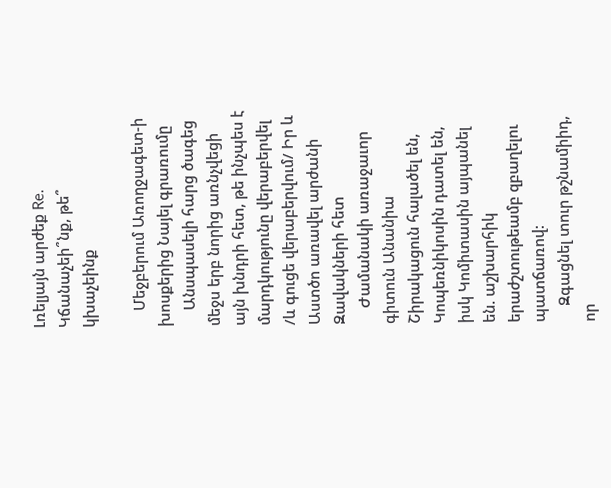Լռելյայն արժեք Re. Կճանաչեի՞նք, թե՞ կխաչեինք

    Մեջբերում Առողջագետ-ի խոսքերից Նայել գրառումը
    Անսպասելի հարց ծագեց մեջս երբ նորից առնչվեցի այն խնդրի հետ, թե ինչպես է մարդկությունը վերաբերվել /և գուցե վերաբերվում/ Իր և Աստծո առավել արժանի Զավակների հետ
    Ժամանակի առաջաւոր գիտուն Անանիա Շիրակացուն հալածել են, Կոպեռնիկոսին դատել են, իսկ Կոմիտասին այպանել են. աշխարհիկ երաժշտութեամբ զբաղելու պատճառով:
    Զգացնել տուր թշնամիիդ, որ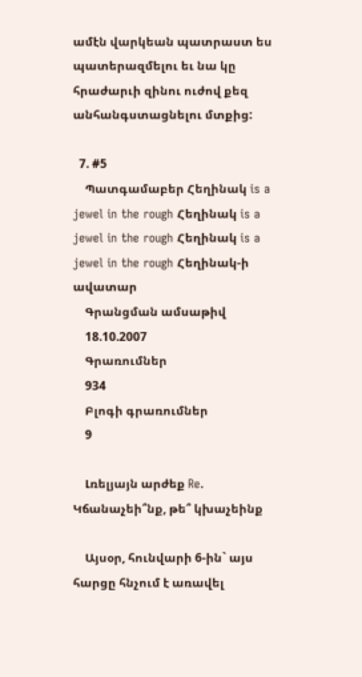ամէն վարկեան պատրաստ ես պատերազմելու եւ նա կը հրաժարւի զինու ուժով քեզ անհանգստացնելու մտքից:

  7. #5
    Պատգամաբեր Հեղինակ is a jewel in the rough Հեղինակ is a jewel in the rough Հեղինակ is a jewel in the rough Հեղինակ-ի ավատար
    Գրանցման ամսաթիվ
    18.10.2007
    Գրառումներ
    934
    Բլոգի գրառումներ
    9

    Լռելյայն արժեք Re. Կճանաչեի՞նք, թե՞ կխաչեինք

    Այսօր, հունվարի 6-ին` այս հարցը հնչում է առավել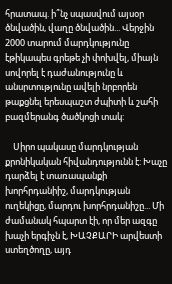հրատապ. ի՞նչ սպասվում այսօր ծնվածին, վաղը ծնվածին... Վերջին 2000 տարում մարդկությունը էթիկապես գրեթե չի փոխվել, միայն սովորել է դաժանությունը և անսրտությունը ավելի նրբորեն թաքցնել երեսպաշտ ժպիտի և շահի բազմերանգ ծածկոցի տակ:

    Սիրո պակասը մարդկության քրոնիկական հիվանդությունն է: Խաչը դարձել է տառապանքի խորհրդանիիշ, մարդկության ուղեկիցը, մարդու խորհրդանիշը... Մի ժամանակ հպարտ էի, որ մեր ազգը խաչի երգիչն է, ԽԱՉՔԱՐԻ արվեստի ստեղծողը, այդ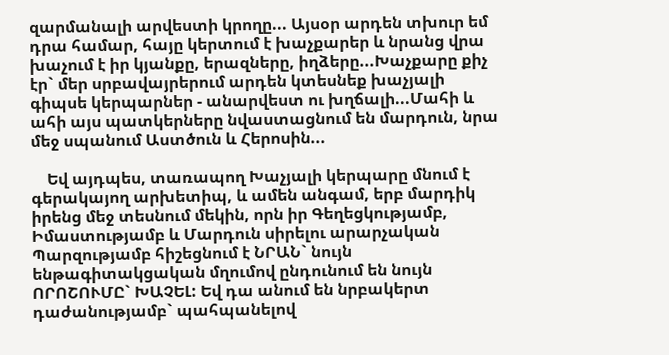զարմանալի արվեստի կրողը... Այսօր արդեն տխուր եմ դրա համար, հայը կերտում է խաչքարեր և նրանց վրա խաչում է իր կյանքը, երազները, իղձերը...Խաչքարը քիչ էր` մեր սրբավայրերում արդեն կտեսնեք խաչյալի գիպսե կերպարներ - անարվեստ ու խղճալի...Մահի և ահի այս պատկերները նվաստացնում են մարդուն, նրա մեջ սպանում Աստծուն և Հերոսին...

    Եվ այդպես, տառապող Խաչյալի կերպարը մնում է գերակայող արխետիպ, և ամեն անգամ, երբ մարդիկ իրենց մեջ տեսնում մեկին, որն իր Գեղեցկությամբ, Իմաստությամբ և Մարդուն սիրելու արարչական Պարզությամբ հիշեցնում է ՆՐԱՆ` նույն ենթագիտակցական մղումով ընդունում են նույն ՈՐՈՇՈՒՄԸ` ԽԱՉԵԼ: Եվ դա անում են նրբակերտ դաժանությամբ` պահպանելով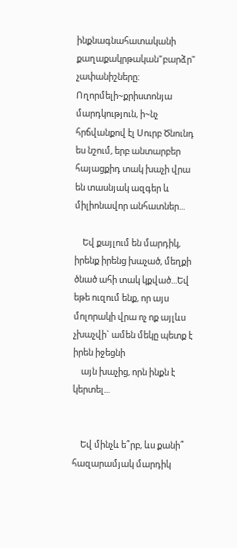ինքնագնահատականի քաղաքակրթական"բարձր" չափանիշները: Ողորմելի~քրիստոնյա մարդկություն, ի~նչ հրճվանքով էլ Սուրբ Ծնունդ ես նշում, երբ անտարբեր հայացքիդ տակ խաչի վրա են տասնյակ ազգեր և միլիոնավոր անհատներ...

    Եվ քայլում են մարդիկ, իրենք իրենց խաչած, մեղքի ծնած ահի տակ կքված...Եվ եթե ուզում ենք, որ այս մոլորակի վրա ոչ ոք այլևս չխաչվի` ամեն մեկը պետք է իրեն իջեցնի
    այն խաչից, որն ինքն է կերտել...


    Եվ մինչև ե՞րբ, ևս քանի՞ հազարամյակ մարդիկ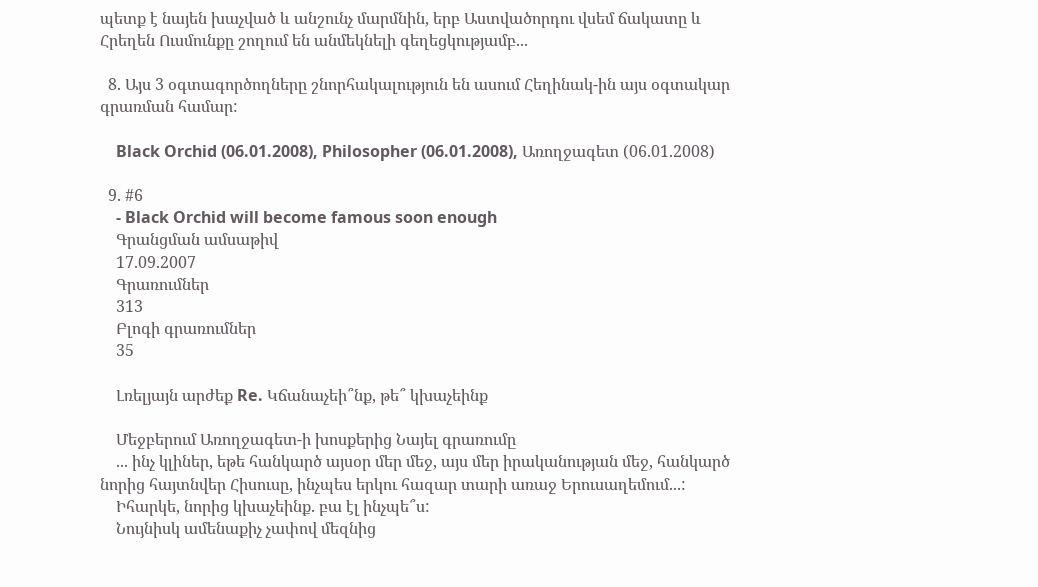պետք է նայեն խաչված և անշունչ մարմնին, երբ Աստվածորդու վսեմ ճակատը և Հրեղեն Ուսմունքը շողում են անմեկնելի գեղեցկությամբ...

  8. Այս 3 օգտագործողները շնորհակալություն են ասում Հեղինակ-ին այս օգտակար գրառման համար:

    Black Orchid (06.01.2008), Philosopher (06.01.2008), Առողջագետ (06.01.2008)

  9. #6
    - Black Orchid will become famous soon enough
    Գրանցման ամսաթիվ
    17.09.2007
    Գրառումներ
    313
    Բլոգի գրառումներ
    35

    Լռելյայն արժեք Re. Կճանաչեի՞նք, թե՞ կխաչեինք

    Մեջբերում Առողջագետ-ի խոսքերից Նայել գրառումը
    ... ինչ կլիներ, եթե հանկարծ այսօր մեր մեջ, այս մեր իրականության մեջ, հանկարծ նորից հայտնվեր Հիսուսը, ինչպես երկու հազար տարի առաջ Երուսաղեմում...:
    Իհարկե, նորից կխաչեինք. բա էլ ինչպե՞ս:
    Նույնիսկ ամենաքիչ չափով մեզնից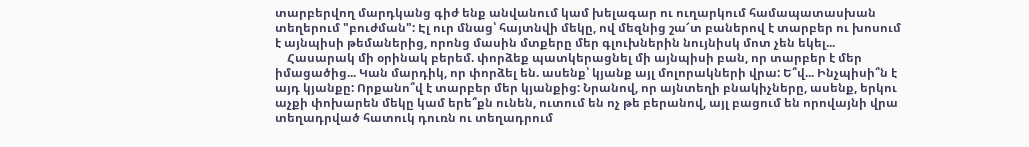տարբերվող մարդկանց գիժ ենք անվանում կամ խելագար ու ուղարկում համապատասխան տեղերում "բուժման": Էլ ուր մնաց՝ հայտնվի մեկը, ով մեզնից շա՜տ բաներով է տարբեր ու խոսում է այնպիսի թեմաներից, որոնց մասին մտքերը մեր գլուխներին նույնիսկ մոտ չեն եկել...
    Հասարակ մի օրինակ բերեմ. փորձեք պատկերացնել մի այնպիսի բան, որ տարբեր է մեր իմացածից... Կան մարդիկ, որ փորձել են. ասենք՝ կյանք այլ մոլորակների վրա: Ե՞վ... Ինչպիսի՞ն է այդ կյանքը: Որքանո՞վ է տարբեր մեր կյանքից: Նրանով, որ այնտեղի բնակիչները, ասենք, երկու աչքի փոխարեն մեկը կամ երե՞քն ունեն, ուտում են ոչ թե բերանով, այլ բացում են որովայնի վրա տեղադրված հատուկ դուռն ու տեղադրում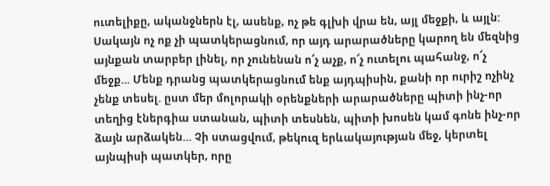ուտելիքը, ականջներն էլ, ասենք, ոչ թե գլխի վրա են, այլ մեջքի, և այլն: Սակայն ոչ ոք չի պատկերացնում, որ այդ արարածները կարող են մեզնից այնքան տարբեր լինել, որ չունենան ո՜չ աչք, ո՜չ ուտելու պահանջ, ո՜չ մեջք... Մենք դրանց պատկերացնում ենք այդպիսին, քանի որ ուրիշ ոչինչ չենք տեսել. ըստ մեր մոլորակի օրենքների արարածները պիտի ինչ-որ տեղից էներգիա ստանան, պիտի տեսնեն, պիտի խոսեն կամ գոնե ինչ-որ ձայն արձակեն... Չի ստացվում, թեկուզ երևակայության մեջ, կերտել այնպիսի պատկեր, որը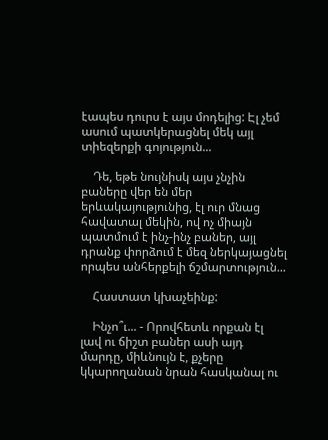էապես դուրս է այս մոդելից: Էլ չեմ ասում պատկերացնել մեկ այլ տիեզերքի գոյություն...

    Դե, եթե նույնիսկ այս չնչին բաները վեր են մեր երևակայությունից, էլ ուր մնաց հավատալ մեկին, ով ոչ միայն պատմում է ինչ-ինչ բաներ, այլ դրանք փորձում է մեզ ներկայացնել որպես անհերքելի ճշմարտություն...

    Հաստատ կխաչեինք:

    Ինչո՞ւ... - Որովհետև որքան էլ լավ ու ճիշտ բաներ ասի այդ մարդը, միևնույն է, քչերը կկարողանան նրան հասկանալ ու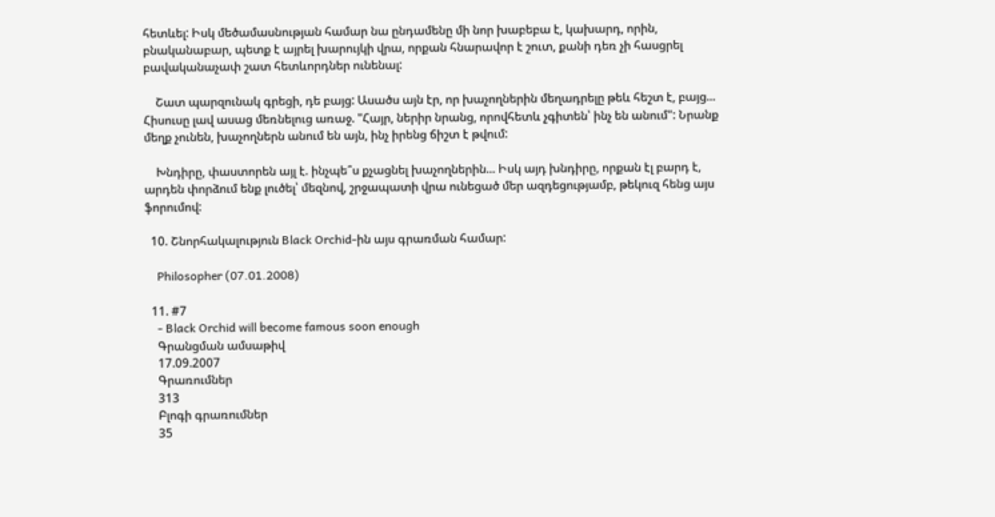հետևել: Իսկ մեծամասնության համար նա ընդամենը մի նոր խաբեբա է, կախարդ, որին, բնականաբար, պետք է այրել խարույկի վրա, որքան հնարավոր է շուտ, քանի դեռ չի հասցրել բավականաչափ շատ հետևորդներ ունենալ:

    Շատ պարզունակ գրեցի, դե բայց: Ասածս այն էր, որ խաչողներին մեղադրելը թեև հեշտ է, բայց... Հիսուսը լավ ասաց մեռնելուց առաջ. "Հայր, ներիր նրանց, որովհետև չգիտեն՝ ինչ են անում": Նրանք մեղք չունեն, խաչողներն անում են այն, ինչ իրենց ճիշտ է թվում:

    Խնդիրը, փաստորեն այլ է. ինչպե՞ս քչացնել խաչողներին... Իսկ այդ խնդիրը, որքան էլ բարդ է, արդեն փորձում ենք լուծել՝ մեզնով, շրջապատի վրա ունեցած մեր ազդեցությամբ, թեկուզ հենց այս ֆորումով:

  10. Շնորհակալություն Black Orchid-ին այս գրառման համար:

    Philosopher (07.01.2008)

  11. #7
    - Black Orchid will become famous soon enough
    Գրանցման ամսաթիվ
    17.09.2007
    Գրառումներ
    313
    Բլոգի գրառումներ
    35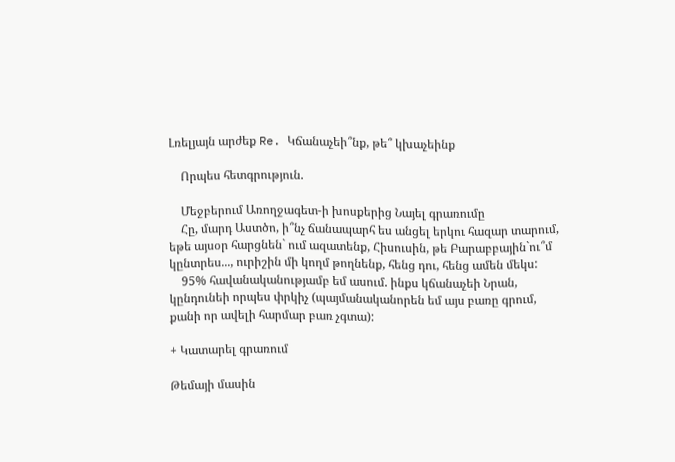Լռելյայն արժեք Re. Կճանաչեի՞նք, թե՞ կխաչեինք

    Որպես հետգրություն.

    Մեջբերում Առողջագետ-ի խոսքերից Նայել գրառումը
    Հը, մարդ Աստծո, ի՞նչ ճանապարհ ես անցել երկու հազար տարում, եթե այսօր հարցնեն` ում ազատենք, Հիսուսին, թե Բարաբբային`ու՞մ կընտրես..., ուրիշին մի կողմ թողնենք, հենց դու, հենց ամեն մեկս:
    95% հավանականությամբ եմ ասում. ինքս կճանաչեի Նրան, կընդունեի որպես փրկիչ (պայմանականորեն եմ այս բառը գրում, քանի որ ավելի հարմար բառ չգտա):

+ Կատարել գրառում

Թեմայի մասին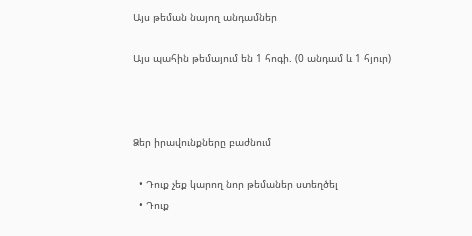Այս թեման նայող անդամներ

Այս պահին թեմայում են 1 հոգի. (0 անդամ և 1 հյուր)



Ձեր իրավունքները բաժնում

  • Դուք չեք կարող նոր թեմաներ ստեղծել
  • Դուք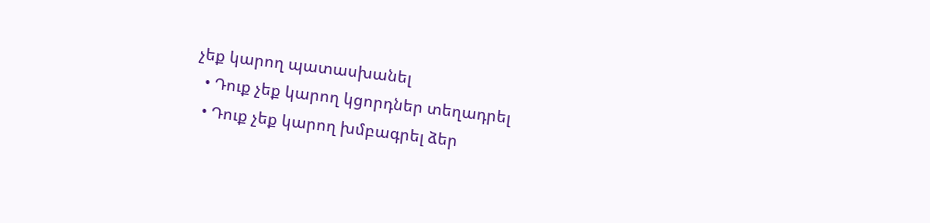չեք կարող պատասխանել
  • Դուք չեք կարող կցորդներ տեղադրել
  • Դուք չեք կարող խմբագրել ձեր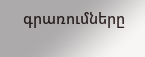գրառումները